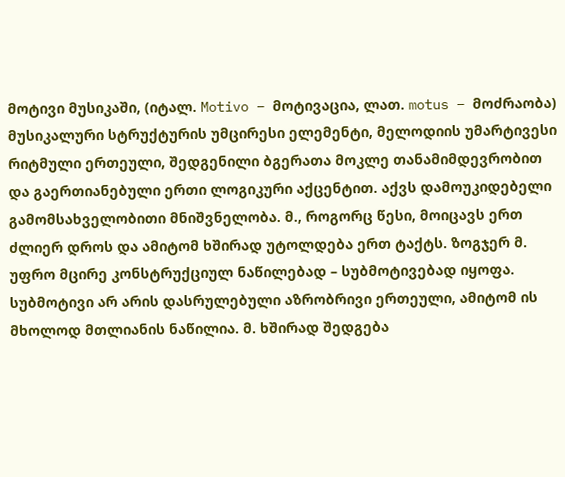მოტივი მუსიკაში, (იტალ. Motivo – მოტივაცია, ლათ. motus – მოძრაობა) მუსიკალური სტრუქტურის უმცირესი ელემენტი, მელოდიის უმარტივესი რიტმული ერთეული, შედგენილი ბგერათა მოკლე თანამიმდევრობით და გაერთიანებული ერთი ლოგიკური აქცენტით. აქვს დამოუკიდებელი გამომსახველობითი მნიშვნელობა. მ., როგორც წესი, მოიცავს ერთ ძლიერ დროს და ამიტომ ხშირად უტოლდება ერთ ტაქტს. ზოგჯერ მ. უფრო მცირე კონსტრუქციულ ნაწილებად – სუბმოტივებად იყოფა. სუბმოტივი არ არის დასრულებული აზრობრივი ერთეული, ამიტომ ის მხოლოდ მთლიანის ნაწილია. მ. ხშირად შედგება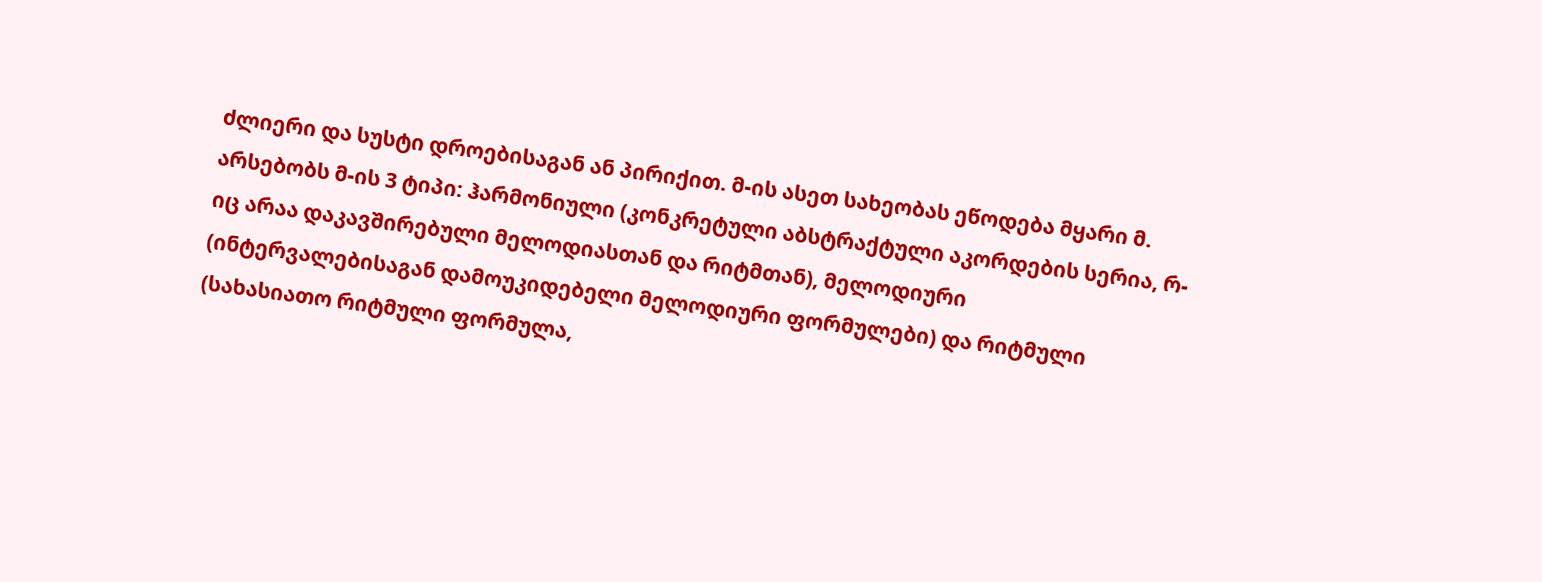ძლიერი და სუსტი დროებისაგან ან პირიქით. მ-ის ასეთ სახეობას ეწოდება მყარი მ. არსებობს მ-ის 3 ტიპი: ჰარმონიული (კონკრეტული აბსტრაქტული აკორდების სერია, რ-იც არაა დაკავშირებული მელოდიასთან და რიტმთან), მელოდიური (ინტერვალებისაგან დამოუკიდებელი მელოდიური ფორმულები) და რიტმული (სახასიათო რიტმული ფორმულა,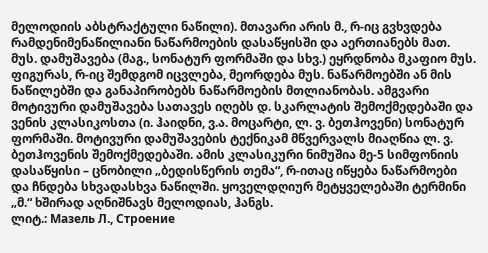მელოდიის აბსტრაქტული ნაწილი). მთავარი არის მ., რ-იც გვხვდება რამდენიმენაწილიანი ნაწარმოების დასაწყისში და აერთიანებს მათ. მუს. დამუშავება (მაგ., სონატურ ფორმაში და სხვ.) ეყრდნობა მკაფიო მუს. ფიგურას, რ-იც შემდგომ იცვლება, მეორდება მუს. ნაწარმოებში ან მის ნაწილებში და განაპირობებს ნაწარმოების მთლიანობას. ამგვარი მოტივური დამუშავება სათავეს იღებს დ. სკარლატის შემოქმედებაში და ვენის კლასიკოსთა (ი. ჰაიდნი, ვ.ა. მოცარტი, ლ. ვ. ბეთჰოვენი) სონატურ ფორმაში. მოტივური დამუშავების ტექნიკამ მწვერვალს მიაღწია ლ. ვ. ბეთჰოვენის შემოქმედებაში. ამის კლასიკური ნიმუშია მე-5 სიმფონიის დასაწყისი – ცნობილი „ბედისწერის თემა“, რ-ითაც იწყება ნაწარმოები და ჩნდება სხვადასხვა ნაწილში. ყოველდღიურ მეტყველებაში ტერმინი „მ.“ ხშირად აღნიშნავს მელოდიას, ჰანგს.
ლიტ.: Mазель Л., Строение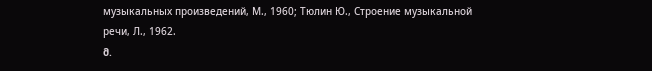музыкальных произведений, М., 1960; Тюлин Ю., Строение музыкальной речи, Л., 1962.
მ.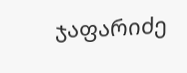ჯაფარიძე